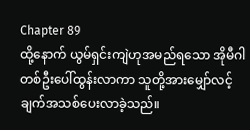Chapter 89
ထို့နောက် ယွမ်ရှင်းကျဲဟုအမည်ရသော အိုမီဂါတစ်ဦးပေါ်ထွန်းလာကာ သူတို့အားမျှော်လင့်ချက်အသစ်ပေးလာခဲ့သည်။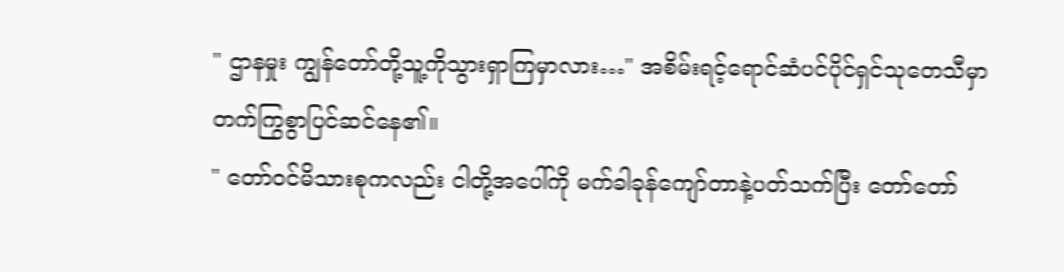" ဌာနမှုး ကျွန်တော်တို့သူ့ကိုသွားရှာကြမှာလား…" အစိမ်းရင့်ရောင်ဆံပင်ပိုင်ရှင်သုတေသီမှာ တက်ကြွစွာပြင်ဆင်နေ၏။
" တော်ဝင်မိသားစုကလည်း ငါတို့အပေါ်ကို မက်ခါခုန်ကျော်တာနဲ့ပတ်သက်ပြီး တော်တော်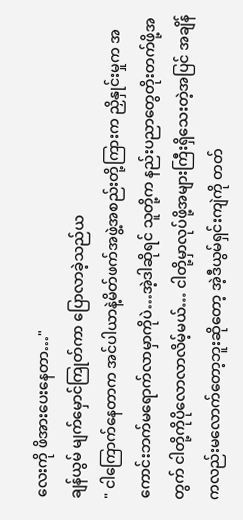လေးကို ဖိအားပေးနေတာ…"
ချန်ယွမ် မျက်မှောင်ကြုတ်ကာ ပြောလာခဲ့သည်ယ
" ငါကြောက်နေတာက အင်ပါယာနဲ့မိတ်ဖက်အဖွဲ့အစည်းတို့ကြားက ညှိနှုင်းမှုက အကောင်းဘက်မရောက်လာမှာကိုပဲ…အဲ့ဒါဆိုရင် သူတို့က နည်းပညာတွေတိုးတက်ဖို့အတွက် ငါတို့ကိုပိုလောလာလိမ့်မယ်… ငါတို့မှာလုပ်ဖို့အများကြီးရှိသေးတဲ့အပြင် အချိန်ကလည်းမလောက်တော့ဘူးဆိုတော့ အဲ့ဒီယွမ်ရှင်းကျဲကို တတ်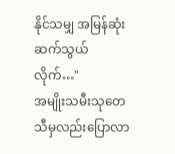နိုင်သမျှ အမြန်ဆုံးဆက်သွယ်လိုက်…"
အမျိုးသမီးသုတေသီမှလည်းပြောလာ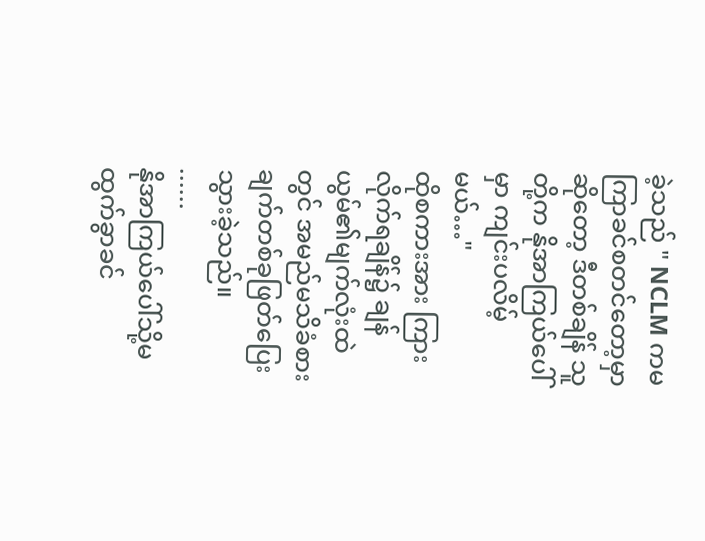ခဲ့သည် " NCLM ကမကြာခင်စတင်တော့မှာဆိုတော့ ဒီတစ်ချိန် သူတို့က နိုအာကြယ်ပေါ်မှာ ကျင်းပလိမ့်မယ်…"
ထိုစကားအား ကြားလိုက်ရချိန်၌ ချန်ယွမ်၏မျက်လုံးထဲတွင် အမည်မသိခံစားချက်တစ်ခုဖြတ်ပြေးသွားခဲ့သည်။
......
နိုအာကြယ်ပေါ်သို့မထွက်ခွာခင်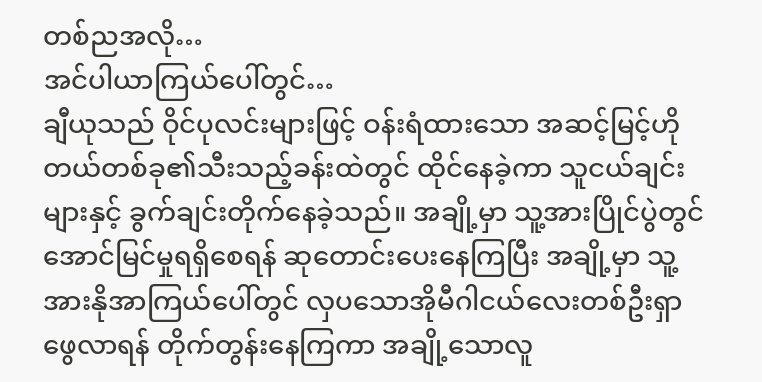တစ်ညအလို…
အင်ပါယာကြယ်ပေါ်တွင်…
ချီယုသည် ဝိုင်ပုလင်းများဖြင့် ဝန်းရံထားသော အဆင့်မြင့်ဟိုတယ်တစ်ခု၏သီးသည့်ခန်းထဲတွင် ထိုင်နေခဲ့ကာ သူငယ်ချင်းများနှင့် ခွက်ချင်းတိုက်နေခဲ့သည်။ အချို့မှာ သူ့အားပြိုင်ပွဲတွင်အောင်မြင်မှုရရှိစေရန် ဆုတောင်းပေးနေကြပြီး အချို့မှာ သူ့အားနိုအာကြယ်ပေါ်တွင် လှပသောအိုမီဂါငယ်လေးတစ်ဦးရှာဖွေလာရန် တိုက်တွန်းနေကြကာ အချို့သောလူ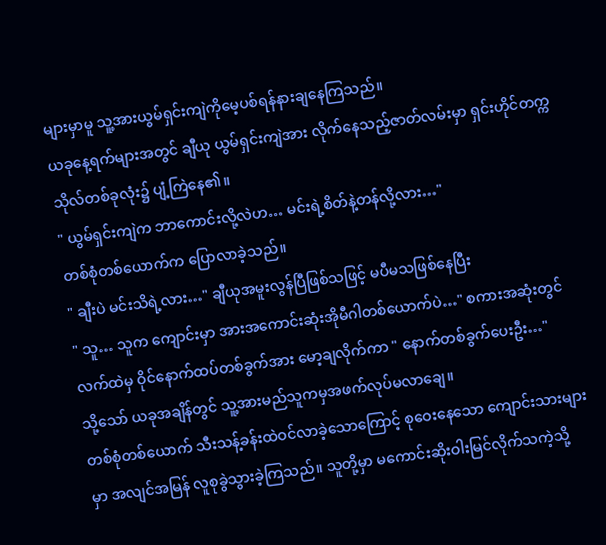များမှာမူ သူ့အားယွမ်ရှင်းကျဲကိုမေ့ပစ်ရန်နားချနေကြသည်။
ယခုနေ့ရက်များအတွင် ချီယု ယွမ်ရှင်းကျဲအား လိုက်နေသည့်ဇာတ်လမ်းမှာ ရှင်းဟိုင်တက္ကသိုလ်တစ်ခုလုံး၌ ပျံ့ကြဲနေ၏။
" ယွမ်ရှင်းကျဲက ဘာကောင်းလို့လဲဟ… မင်းရဲ့စိတ်နဲ့တန်လို့လား…"
တစ်စုံတစ်ယောက်က ပြောလာခဲ့သည်။
" ချီးပဲ မင်းသိရဲ့လား…" ချီယုအမူးလွန်ပြီဖြစ်သဖြင့် မပီမသဖြစ်နေပြီး
" သူ… သူက ကျောင်းမှာ အားအကောင်းဆုံးအိုမီဂါတစ်ယောက်ပဲ…" စကားအဆုံးတွင် လက်ထဲမှ ဝိုင်နောက်ထပ်တစ်ခွက်အား မော့ချလိုက်ကာ " နောက်တစ်ခွက်ပေးဦး…"
သို့သော် ယခုအချိန်တွင် သူ့အားမည်သူကမှအဖက်လုပ်မလာချေ။
တစ်စုံတစ်ယောက် သီးသန့်ခန်းထဲဝင်လာခဲ့သောကြောင့် စုဝေးနေသော ကျောင်းသားများမှာ အလျင်အမြန် လူစုခွဲသွားခဲ့ကြသည်။ သူတို့မှာ မကောင်းဆိုးဝါးမြင်လိုက်သကဲ့သို့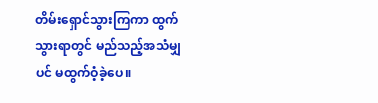တိမ်းရှောင်သွားကြကာ ထွက်သွားရာတွင် မည်သည့်အသံမျှပင် မထွက်ဝံ့ခဲ့ပေ။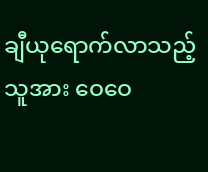ချီယုရောက်လာသည့်သူအား ဝေဝေ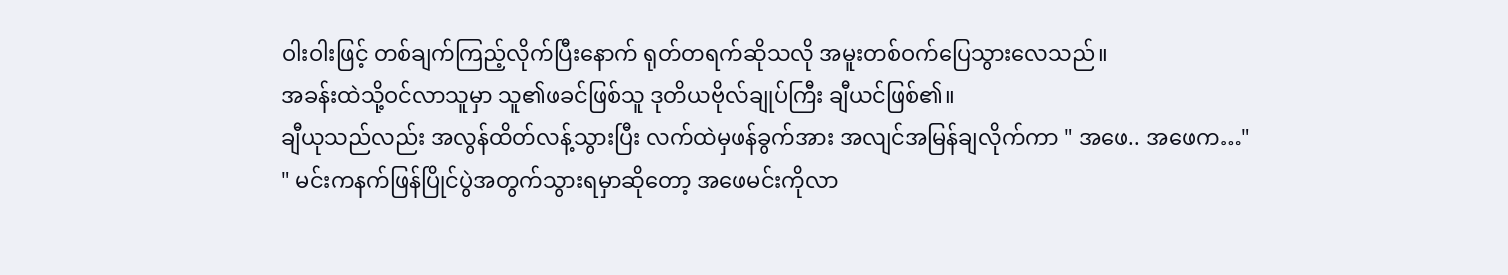ဝါးဝါးဖြင့် တစ်ချက်ကြည့်လိုက်ပြီးနောက် ရုတ်တရက်ဆိုသလို အမူးတစ်ဝက်ပြေသွားလေသည်။
အခန်းထဲသို့ဝင်လာသူမှာ သူ၏ဖခင်ဖြစ်သူ ဒုတိယဗိုလ်ချုပ်ကြီး ချီယင်ဖြစ်၏။
ချီယုသည်လည်း အလွန်ထိတ်လန့်သွားပြီး လက်ထဲမှဖန်ခွက်အား အလျင်အမြန်ချလိုက်ကာ " အဖေ.. အဖေက…"
" မင်းကနက်ဖြန်ပြိုင်ပွဲအတွက်သွားရမှာဆိုတော့ အဖေမင်းကိုလာ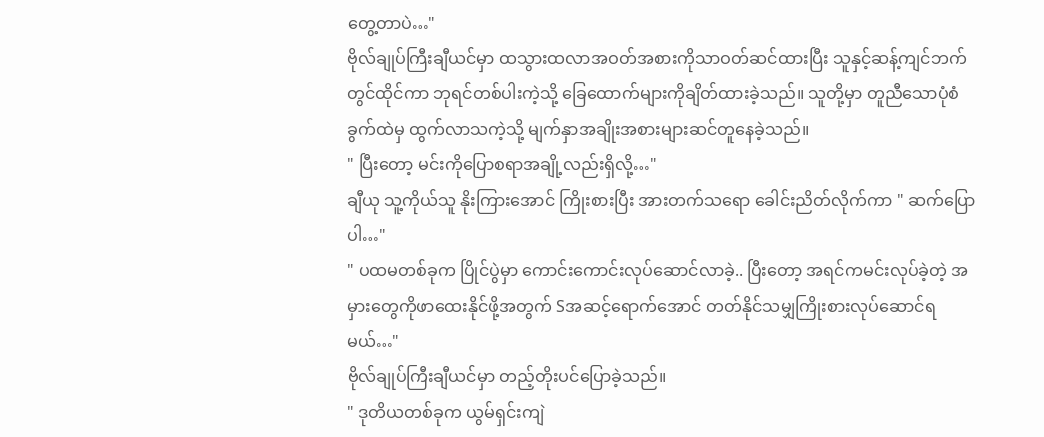တွေ့တာပဲ…"
ဗိုလ်ချုပ်ကြီးချီယင်မှာ ထသွားထလာအဝတ်အစားကိုသာဝတ်ဆင်ထားပြီး သူနှင့်ဆန့်ကျင်ဘက်တွင်ထိုင်ကာ ဘုရင်တစ်ပါးကဲ့သို့ ခြေထောက်များကိုချိတ်ထားခဲ့သည်။ သူတို့မှာ တူညီသောပုံစံခွက်ထဲမှ ထွက်လာသကဲ့သို့ မျက်နှာအချိုးအစားများဆင်တူနေခဲ့သည်။
" ပြီးတော့ မင်းကိုပြောစရာအချို့လည်းရှိလို့…"
ချီယု သူ့ကိုယ်သူ နိုးကြားအောင် ကြိုးစားပြီး အားတက်သရော ခေါင်းညိတ်လိုက်ကာ " ဆက်ပြောပါ…"
" ပထမတစ်ခုက ပြိုင်ပွဲမှာ ကောင်းကောင်းလုပ်ဆောင်လာခဲ့.. ပြီးတော့ အရင်ကမင်းလုပ်ခဲ့တဲ့ အမှားတွေကိုဖာထေးနိုင်ဖို့အတွက် Sအဆင့်ရောက်အောင် တတ်နိုင်သမျှကြိုးစားလုပ်ဆောင်ရမယ်…"
ဗိုလ်ချုပ်ကြီးချီယင်မှာ တည့်တိုးပင်ပြောခဲ့သည်။
" ဒုတိယတစ်ခုက ယွမ်ရှင်းကျဲ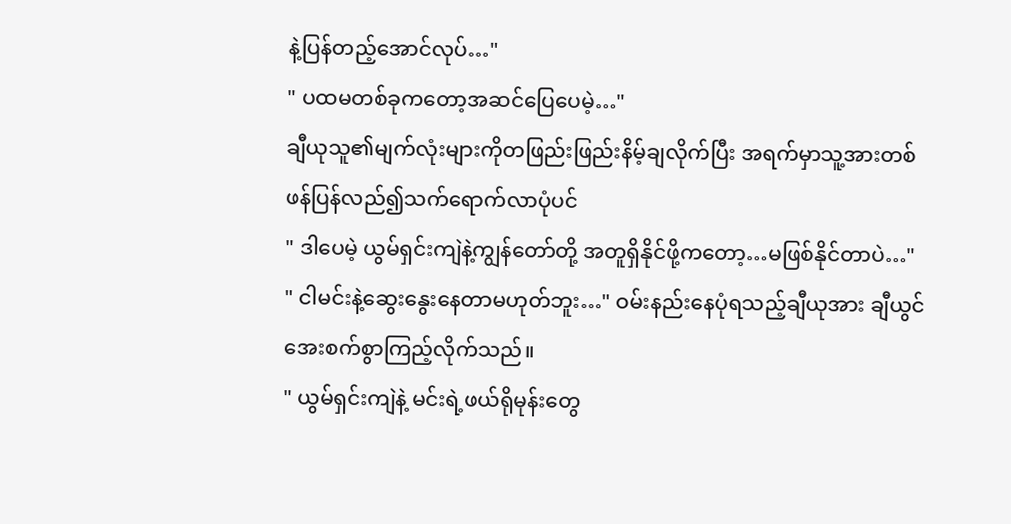နဲ့ပြန်တည့်အောင်လုပ်…"
" ပထမတစ်ခုကတော့အဆင်ပြေပေမဲ့…"
ချီယုသူ၏မျက်လုံးများကိုတဖြည်းဖြည်းနိမ့်ချလိုက်ပြီး အရက်မှာသူ့အားတစ်ဖန်ပြန်လည်၍သက်ရောက်လာပုံပင်
" ဒါပေမဲ့ ယွမ်ရှင်းကျဲနဲ့ကျွန်တော်တို့ အတူရှိနိုင်ဖို့ကတော့…မဖြစ်နိုင်တာပဲ…"
" ငါမင်းနဲ့ဆွေးနွေးနေတာမဟုတ်ဘူး…" ဝမ်းနည်းနေပုံရသည့်ချီယုအား ချီယွင်အေးစက်စွာကြည့်လိုက်သည်။
" ယွမ်ရှင်းကျဲနဲ့ မင်းရဲ့ဖယ်ရိုမုန်းတွေ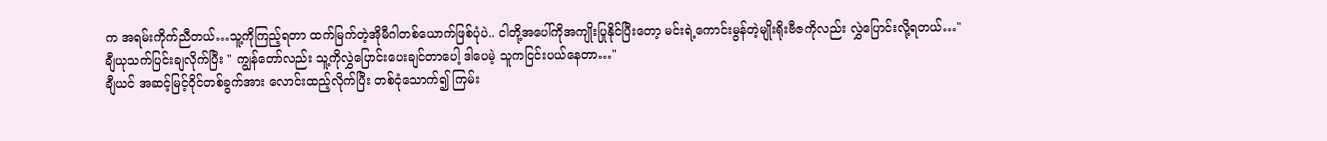က အရမ်းကိုက်ညီတယ်…သူ့ကိုကြည့်ရတာ ထက်မြက်တဲ့အိုမီဂါတစ်ယောက်ဖြစ်ပုံပဲ.. ငါတို့အပေါ်ကိုအကျိုးပြုနိုင်ပြီးတော့ မင်းရဲ့ကောင်းမွန်တဲ့မျိုးရိုးဗီဇကိုလည်း လွှဲပြောင်းလို့ရတယ်…"
ချီယုသက်ပြင်းချလိုက်ပြီး " ကျွန်တော်လည်း သူ့ကိုလွှဲပြောင်းပေးချင်တာပေါ့ ဒါပေမဲ့ သူကငြင်းပယ်နေတာ…"
ချီယင် အဆင့်မြင့်ဝိုင်တစ်ခွက်အား လောင်းထည့်လိုက်ပြီး တစ်ငုံသောက်၍ ကြမ်း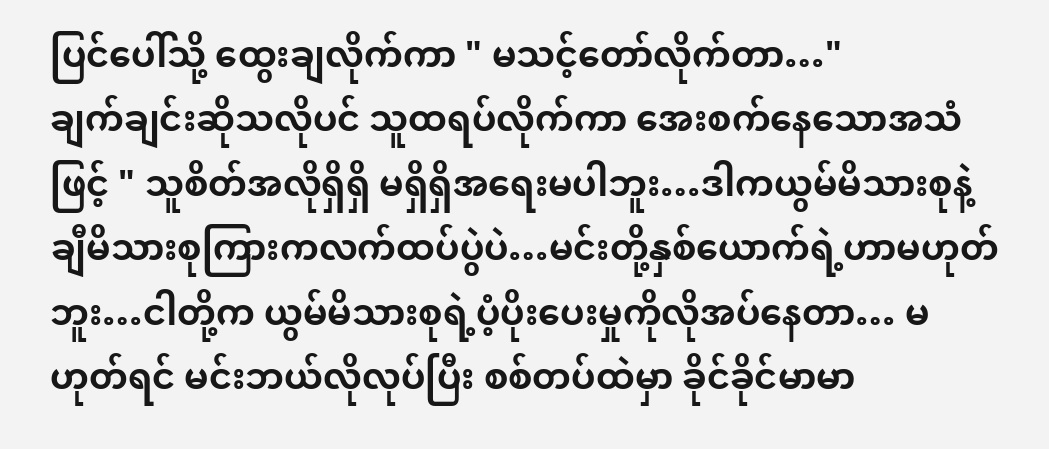ပြင်ပေါ်သို့ ထွေးချလိုက်ကာ " မသင့်တော်လိုက်တာ…"
ချက်ချင်းဆိုသလိုပင် သူထရပ်လိုက်ကာ အေးစက်နေသောအသံဖြင့် " သူစိတ်အလိုရှိရှိ မရှိရှိအရေးမပါဘူး…ဒါကယွမ်မိသားစုနဲ့ချီမိသားစုကြားကလက်ထပ်ပွဲပဲ…မင်းတို့နှစ်ယောက်ရဲ့ဟာမဟုတ်ဘူး…ငါတို့က ယွမ်မိသားစုရဲ့ပံ့ပိုးပေးမှုကိုလိုအပ်နေတာ… မဟုတ်ရင် မင်းဘယ်လိုလုပ်ပြီး စစ်တပ်ထဲမှာ ခိုင်ခိုင်မာမာ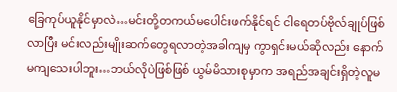ခြေကုပ်ယူနိုင်မှာလဲ…မင်းတို့တကယ်မပေါင်းဖက်နိုင်ရင် ငါရေတပ်ဗိုလ်ချုပ်ဖြစ်လာပြီး မင်းလည်းမျိုးဆက်တွေရလာတဲ့အခါကျမှ ကွာရှင်းမယ်ဆိုလည်း နောက်မကျသေးပါဘူး…ဘယ်လိုပဲဖြစ်ဖြစ် ယွမ်မိသားစုမှာက အရည်အချင်းရှိတဲ့လူမ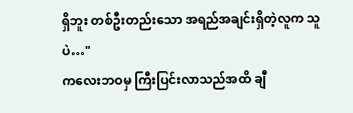ရှိဘူး တစ်ဦးတည်းသော အရည်အချင်းရှိတဲ့လူက သူပဲ…"
ကလေးဘဝမှ ကြီးပြင်းလာသည်အထိ ချီ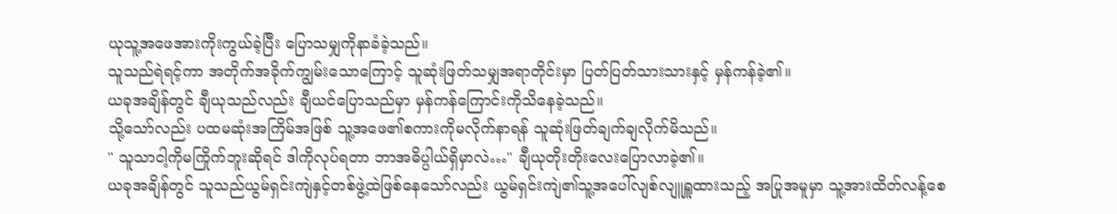ယုသူ့အဖေအားကိုးကွယ်ခဲ့ပြီး ပြောသမျှကိုနာခံခဲ့သည်။
သူသည်ရဲရင့်ကာ အတိုက်အခိုက်ကျွမ်းသောကြောင့် သူဆုံးဖြတ်သမျှအရာတိုင်းမှာ ပြတ်ပြတ်သားသားနှင့် မှန်ကန်ခဲ့၏။
ယခုအချိန်တွင် ချီယုသည်လည်း ချီယင်ပြောသည်မှာ မှန်ကန်ကြောင်းကိုသိနေခဲ့သည်။
သို့သော်လည်း ပထမဆုံးအကြိမ်အဖြစ် သူ့အဖေ၏စကားကိုမလိုက်နာရန် သူဆုံးဖြတ်ချက်ချလိုက်မိသည်။
" သူသာငါ့ကိုမကြိုက်ဘူးဆိုရင် ဒါကိုလုပ်ရတာ ဘာအဓိပ္ပါယ်ရှိမှာလဲ…" ချီယုတိုးတိုးလေးပြောလာခဲ့၏။
ယခုအချိန်တွင် သူသည်ယွမ်ရှင်းကျဲနှင့်တစ်ဖွဲ့ထဲဖြစ်နေသော်လည်း ယွမ်ရှင်းကျဲ၏သူ့အပေါ်လျစ်လျူရှူထားသည့် အပြုအမူမှာ သူ့အားထိတ်လန့်စေ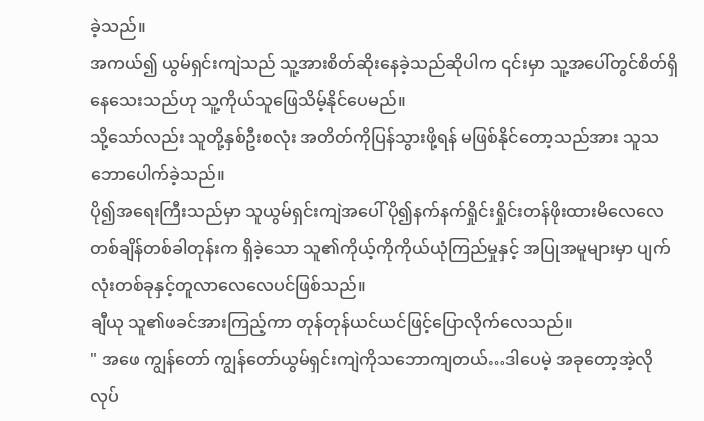ခဲ့သည်။
အကယ်၍ ယွမ်ရှင်းကျဲသည် သူ့အားစိတ်ဆိုးနေခဲ့သည်ဆိုပါက ၎င်းမှာ သူ့အပေါ်တွင်စိတ်ရှိနေသေးသည်ဟု သူ့ကိုယ်သူဖြေသိမ့်နိုင်ပေမည်။
သို့သော်လည်း သူတို့နှစ်ဦးစလုံး အတိတ်ကိုပြန်သွားဖို့ရန် မဖြစ်နိုင်တော့သည်အား သူသဘောပေါက်ခဲ့သည်။
ပို၍အရေးကြီးသည်မှာ သူယွမ်ရှင်းကျဲအပေါ် ပို၍နက်နက်ရှိုင်းရှိုင်းတန်ဖိုးထားမိလေလေ တစ်ချိန်တစ်ခါတုန်းက ရှိခဲ့သော သူ၏ကိုယ့်ကိုကိုယ်ယုံကြည်မှုနှင့် အပြုအမူများမှာ ပျက်လုံးတစ်ခုနှင့်တူလာလေလေပင်ဖြစ်သည်။
ချီယု သူ၏ဖခင်အားကြည့်ကာ တုန်တုန်ယင်ယင်ဖြင့်ပြောလိုက်လေသည်။
" အဖေ ကျွန်တော် ကျွန်တော်ယွမ်ရှင်းကျဲကိုသဘောကျတယ်…ဒါပေမဲ့ အခုတော့အဲ့လိုလုပ်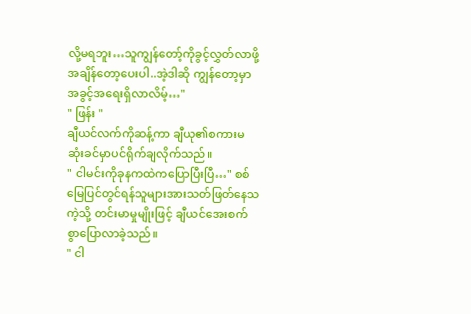လို့မရဘူး…သူကျွန်တော့်ကိုခွင့်လွှတ်လာဖို့ အချိန်တော့ပေးပါ..အဲ့ဒါဆို ကျွန်တော့မှာ အခွင့်အရေးရှိလာလိမ့်…"
" ဖြန်း "
ချီယင်လက်ကိုဆန့်ကာ ချီယု၏စကားမဆုံးခင်မှာပင်ရိုက်ချလိုက်သည်။
" ငါမင်းကိုခုနကထဲကပြောပြီးပြီ…" စစ်မြေပြင်တွင်ရန်သူများအားသတ်ဖြတ်နေသကဲ့သို့ တင်းမာမှုမျိုးဖြင့် ချီယင်အေးစက်စွာပြောလာခဲ့သည်။
" ငါ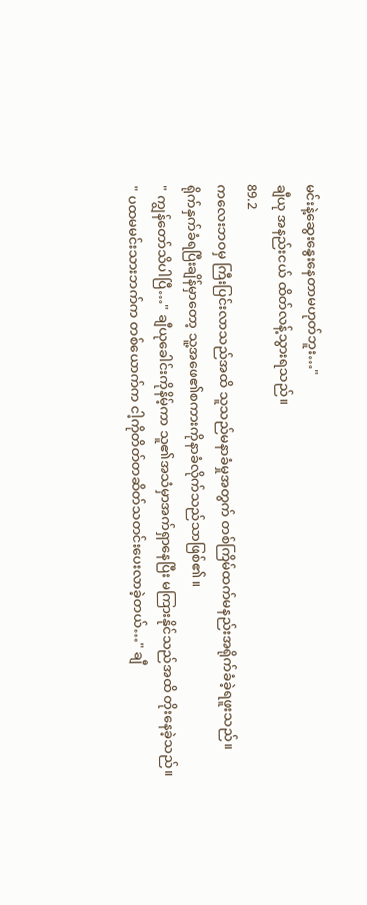မင်းနဲ့ဆွေးနွေးနေတာမဟုတ်ဘူး…"
ချီယု အနည်းငယ် ထိတ်လန့်သွားရသည်။
89.2
ကလေးဘဝမှ ကြီးပြင်းလာသည်အထိ သူသည်မနာခံမှုအတွက် တစ်ကြိမ်ထက်မနည်းအရိုက်ခံခဲ့ရဖူးသည်။
ရိုက်နှက်ခံရပြီးချိန်မှာတော့ သူ့အဖေ၏စကားကိုနာခံလိုက်သည်သာဖြစ်၏။
" ကျွန်တော်သိပါပြီ…" ချီယုခေါင်းကိုနိမ့်ကာ သူ၏အသံမှာအက်ရှာနေပြီး မကြားနိုင်သည်အထိ တိုးနေခဲ့သည်။
" ပထမမင်းသားဘက်က တစ်ယောက်က ငါ့ကိုတိတ်တဆိတ်သတင်းပေးလာခဲ့တယ်…" ချီ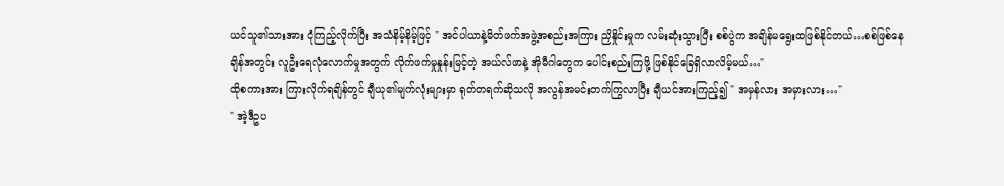ယင်သူ၏သားအား ငုံကြည့်လိုက်ပြီး အသံနိမ့်နိမ့်ဖြင့် " အင်ပါယာနဲ့မိတ်ဖက်အဖွဲ့အစည်းအကြား ညှိနှိုင်းမှုက လမ်းဆုံးသွားပြီး စစ်ပွဲက အချိန်မရွေးထဖြစ်နိုင်တယ်…စစ်ဖြစ်နေချိန်အတွင်း လူဦးရေလုံလောက်မှုအတွက် လိုက်ဖက်မှုနှုန်းမြင့်တဲ့ အယ်လ်ဖာနဲ့ အိုမီဂါတွေက ပေါင်းစည်းကြဖို့ ဖြစ်နိုင်ခြေရှိလာလိမ့်မယ်…"
ထိုစကားအား ကြားလိုက်ရချိန်တွင် ချီယု၏မျက်လုံးများမှာ ရုတ်တရက်ဆိုသလို အလွန်အမင်းတက်ကြွလာပြီး ချီယင်အားကြည့်၍ " အမှန်လား အမှားလား…"
" အဲ့ဒီဥပ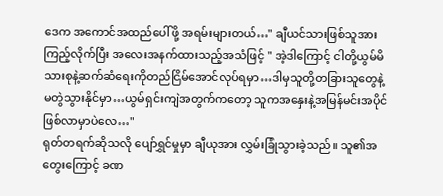ဒေက အကောင်အထည်ပေါ်ဖို့ အရမ်းများတယ်…" ချီယင်သားဖြစ်သူအားကြည့်လိုက်ပြီး အလေးအနက်ထားသည့်အသံဖြင့် " အဲ့ဒါကြောင့် ငါတို့ယွမ်မိသားစုနဲ့ဆက်ဆံရေးကိုတည်ငြိမ်အောင်လုပ်ရမှာ…ဒါမှသူတို့တခြားသူတွေနဲ့ မတွဲသွားနိုင်မှာ…ယွမ်ရှင်းကျဲအတွက်ကတော့ သူကအနှေးနဲ့အမြန်မင်းအပိုင်ဖြစ်လာမှာပဲလေ…"
ရုတ်တရက်ဆိုသလို ပျော်ရွှင်မှုမှာ ချီယုအား လွှမ်းခြုံသွားခဲ့သည်။ သူ၏အတွေးကြောင့် ခဏ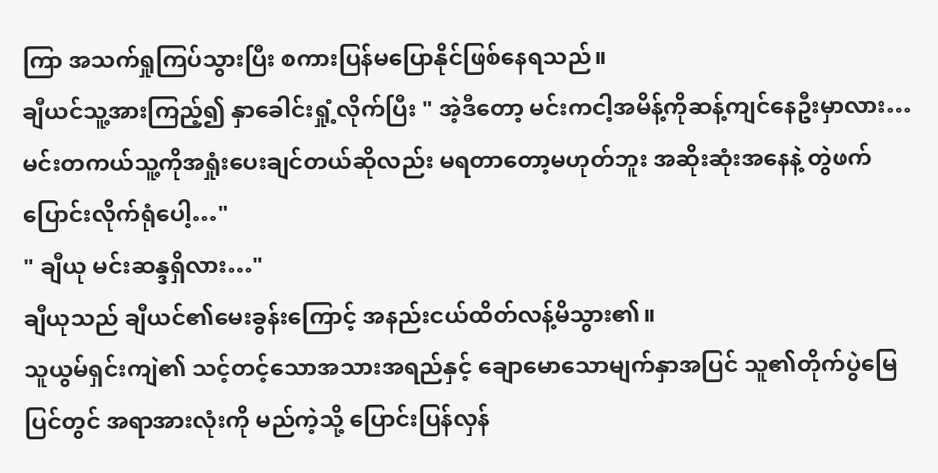ကြာ အသက်ရှုကြပ်သွားပြီး စကားပြန်မပြောနိုင်ဖြစ်နေရသည်။
ချီယင်သူ့အားကြည့်၍ နှာခေါင်းရှုံ့လိုက်ပြီး " အဲ့ဒီတော့ မင်းကငါ့အမိန့်ကိုဆန့်ကျင်နေဦးမှာလား…မင်းတကယ်သူ့ကိုအရှုံးပေးချင်တယ်ဆိုလည်း မရတာတော့မဟုတ်ဘူး အဆိုးဆုံးအနေနဲ့ တွဲဖက်ပြောင်းလိုက်ရုံပေါ့…"
" ချီယု မင်းဆန္ဒရှိလား…"
ချီယုသည် ချီယင်၏မေးခွန်းကြောင့် အနည်းငယ်ထိတ်လန့်မိသွား၏။
သူယွမ်ရှင်းကျဲ၏ သင့်တင့်သောအသားအရည်နှင့် ချောမောသောမျက်နှာအပြင် သူ၏တိုက်ပွဲမြေပြင်တွင် အရာအားလုံးကို မည်ကဲ့သို့ ပြောင်းပြန်လှန်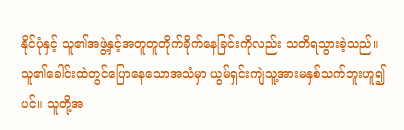နိုင်ပုံနှင့် သူ၏အဖွဲ့နှင့်အတူတူတိုက်ခိုက်နေခြင်းကိုလည်း သတိရသွားခဲ့သည်။
သူ၏ခေါင်းထဲတွင်ပြောနေသောအသံမှာ ယွမ်ရှင်းကျဲသူ့အားမနှစ်သက်ဘူးဟူ၍ပင်။ သူတို့အ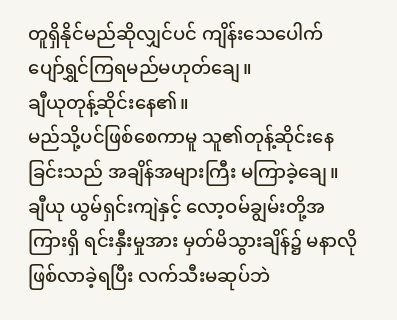တူရှိနိုင်မည်ဆိုလျှင်ပင် ကျိန်းသေပေါက် ပျော်ရွှင်ကြရမည်မဟုတ်ချေ။
ချီယုတုန့်ဆိုင်းနေ၏။
မည်သို့ပင်ဖြစ်စေကာမူ သူ၏တုန့်ဆိုင်းနေခြင်းသည် အချိန်အများကြီး မကြာခဲ့ချေ။
ချီယု ယွမ်ရှင်းကျဲနှင့် လော့ဝမ်ချွမ်းတို့အကြားရှိ ရင်းနှီးမှုအား မှတ်မိသွားချိန်၌ မနာလိုဖြစ်လာခဲ့ရပြီး လက်သီးမဆုပ်ဘဲ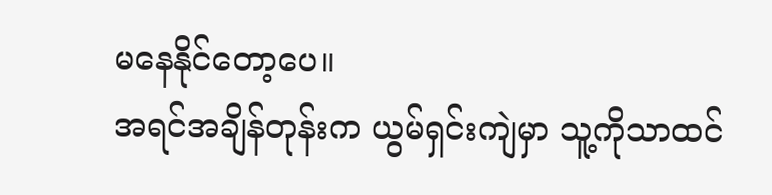မနေနိုင်တော့ပေ။
အရင်အချိန်တုန်းက ယွမ်ရှင်းကျဲမှာ သူ့ကိုသာထင်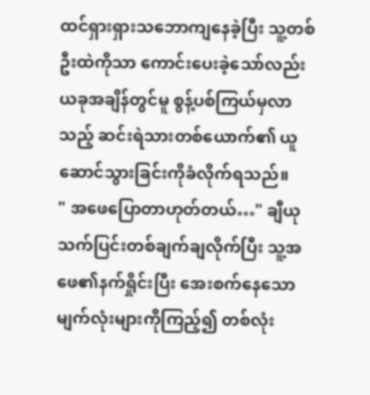ထင်ရှားရှားသဘောကျနေခဲ့ပြီး သူ့တစ်ဦးထဲကိုသာ ကောင်းပေးခဲ့သော်လည်း ယခုအချိန်တွင်မူ စွန့်ပစ်ကြယ်မှလာသည့် ဆင်းရဲသားတစ်ယောက်၏ ယူဆောင်သွားခြင်းကိုခံလိုက်ရသည်။
" အဖေပြောတာဟုတ်တယ်…" ချီယုသက်ပြင်းတစ်ချက်ချလိုက်ပြီး သူ့အဖေ၏နက်ရှိုင်းပြီး အေးစက်နေသောမျက်လုံးများကိုကြည့်၍ တစ်လုံး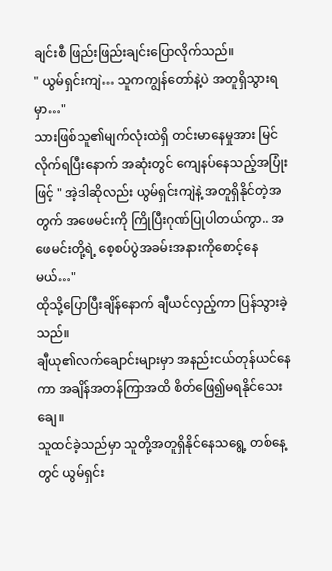ချင်းစီ ဖြည်းဖြည်းချင်းပြောလိုက်သည်။
" ယွမ်ရှင်းကျဲ… သူကကျွန်တော်နဲ့ပဲ အတူရှိသွားရမှာ…"
သားဖြစ်သူ၏မျက်လုံးထဲရှိ တင်းမာနေမှုအား မြင်လိုက်ရပြီးနောက် အဆုံးတွင် ကျေနပ်နေသည့်အပြုံးဖြင့် " အဲ့ဒါဆိုလည်း ယွမ်ရှင်းကျဲနဲ့ အတူရှိနိုင်တဲ့အတွက် အဖေမင်းကို ကြိုပြီးဂုဏ်ပြုပါတယ်ကွာ.. အဖေမင်းတို့ရဲ့ စေ့စပ်ပွဲအခမ်းအနားကိုစောင့်နေမယ်…"
ထိုသို့ပြောပြီးချိန်နောက် ချီယင်လှည့်ကာ ပြန်သွားခဲ့သည်။
ချီယု၏လက်ချောင်းများမှာ အနည်းငယ်တုန်ယင်နေကာ အချိန်အတန်ကြာအထိ စိတ်ဖြေ၍မရနိုင်သေးချေ။
သူထင်ခဲ့သည်မှာ သူတို့အတူရှိနိုင်နေသရွေ့ တစ်နေ့တွင် ယွမ်ရှင်း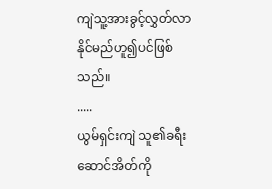ကျဲသူ့အားခွင့်လွှတ်လာနိုင်မည်ဟူ၍ပင်ဖြစ်သည်။
.....
ယွမ်ရှင်းကျဲ သူ၏ခရီးဆောင်အိတ်ကို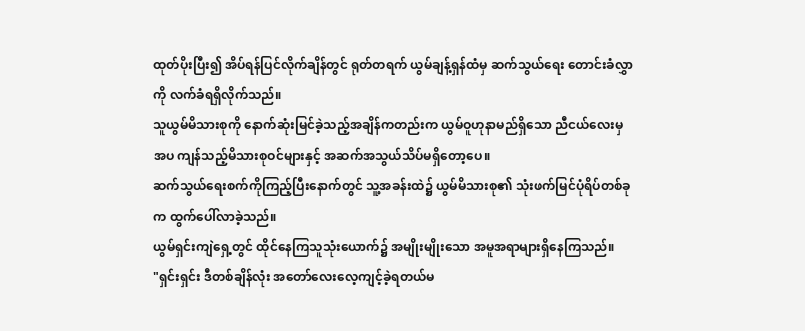ထုတ်ပိုးပြီး၍ အိပ်ရန်ပြင်လိုက်ချိန်တွင် ရုတ်တရက် ယွမ်ချန့်ရှန်ထံမှ ဆက်သွယ်ရေး တောင်းခံလွှာကို လက်ခံရရှိလိုက်သည်။
သူယွမ်မိသားစုကို နောက်ဆုံးမြင်ခဲ့သည့်အချိန်ကတည်းက ယွမ်ဝူဟုနာမည်ရှိသော ညီငယ်လေးမှအပ ကျန်သည့်မိသားစုဝင်များနှင့် အဆက်အသွယ်သိပ်မရှိတော့ပေ။
ဆက်သွယ်ရေးစက်ကိုကြည့်ပြီးနောက်တွင် သူ့အခန်းထဲ၌ ယွမ်မိသားစု၏ သုံးဖက်မြင်ပုံရိပ်တစ်ခုက ထွက်ပေါ်လာခဲ့သည်။
ယွမ်ရှင်းကျဲရှေ့တွင် ထိုင်နေကြသူသုံးယောက်၌ အမျိုးမျိုးသော အမူအရာများရှိနေကြသည်။
"ရှင်းရှင်း ဒီတစ်ချိန်လုံး အတော်လေးလေ့ကျင့်ခဲ့ရတယ်မ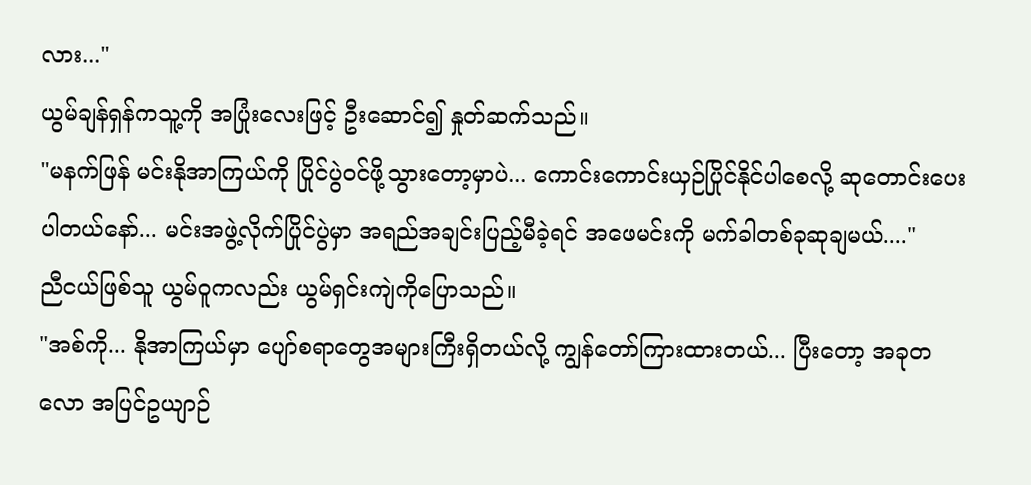လား..."
ယွမ်ချန်ရှန်ကသူ့ကို အပြုံးလေးဖြင့် ဦးဆောင်၍ နှုတ်ဆက်သည်။
"မနက်ဖြန် မင်းနိုအာကြယ်ကို ပြိုင်ပွဲဝင်ဖို့သွားတော့မှာပဲ... ကောင်းကောင်းယှဉ်ပြိုင်နိုင်ပါစေလို့ ဆုတောင်းပေးပါတယ်နော်... မင်းအဖွဲ့လိုက်ပြိုင်ပွဲမှာ အရည်အချင်းပြည့်မီခဲ့ရင် အဖေမင်းကို မက်ခါတစ်ခုဆုချမယ်...."
ညီငယ်ဖြစ်သူ ယွမ်ဝူကလည်း ယွမ်ရှင်းကျဲကိုပြောသည်။
"အစ်ကို... နိုအာကြယ်မှာ ပျော်စရာတွေအများကြီးရှိတယ်လို့ ကျွန်တော်ကြားထားတယ်... ပြီးတော့ အခုတလော အပြင်ဥယျာဉ်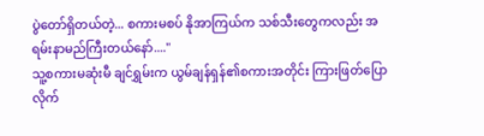ပွဲတော်ရှိတယ်တဲ့... စကားမစပ် နိုအာကြယ်က သစ်သီးတွေကလည်း အရမ်းနာမည်ကြီးတယ်နော်...."
သူ့စကားမဆုံးမီ ချင်ရွှမ်းက ယွမ်ချန်ရှန်၏စကားအတိုင်း ကြားဖြတ်ပြောလိုက်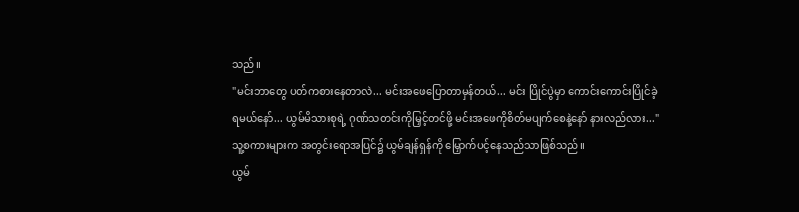သည်။
"မင်းဘာတွေ ပတ်ကစားနေတာလဲ... မင်းအဖေပြောတာမှန်တယ်... မင်း ပြိုင်ပွဲမှာ ကောင်းကောင်းပြိုင်ခဲ့ရမယ်နော်... ယွမ်မိသားစုရဲ့ ဂုဏ်သတင်းကိုမြှင့်တင်ဖို့ မင်းအဖေကိုစိတ်မပျက်စေနဲ့နော် နားလည်လား..."
သူ့စကားများက အတွင်းရောအပြင်၌ ယွမ်ချန်ရှန်ကို မြှောက်ပင့်နေသည်သာဖြစ်သည်။
ယွမ်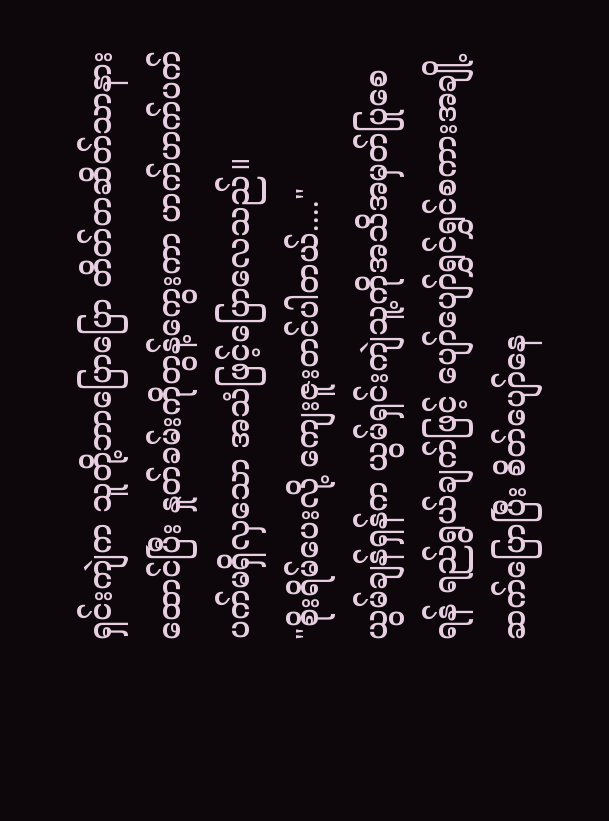ရှင်းကျဲက သူတို့ဘာပြောပြော တိတ်တဆိတ်သာနားထောင်ပြီး နှုတ်ခမ်းကိုတွန့်ကွေးကာ ဟက်ဟက်ပက်ပက်မရှိလှသော အသံဖြင့်ပြောလေသည်။
"စိုးရိမ်ပေးလို့ ကျေးဇူးတင်ပါတယ်...."
ယွမ်ချန်ရှန်က ယွမ်ရှင်းကျဲသူ့ကိုအသိအမှတ်ပြုစေရန် ရည်ရွယ်ချက်ဖြင့် ပျော်ပျော်ရွှင်ရွှင်စကားအချို့ဆက်ပြောပြီး စိတ်ပျော်နေ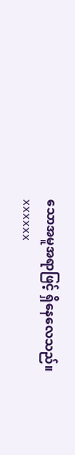သောအမူအရာဖြင့် ရှိနေလေသည်။
xxxxxx